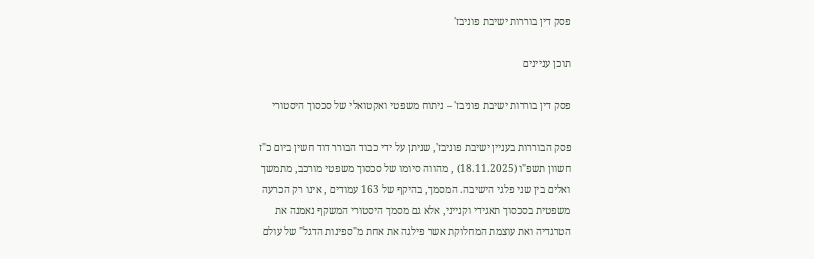פסק דין בוררות ישיבת פוניבז'

תוכן עניינים

פסק דין בוררות ישיבת פוניבז' – ניתוח משפטי ואקטואלי של סכסוך היסטורי

פסק הבוררות בעניין ישיבת פוניבז', שניתן על ידי כבוד הבורר דוד חשין ביום כ"ז חשוון תשפ"ו (18.11.2025) , מהווה סיומו של סכסוך משפטי מורכב, מתמשך ואלים בין שני פלגי הישיבה. המסמך, בהיקף של 163 עמודים , אינו רק הכרעה משפטית בסכסוך תאגידי וקנייני, אלא גם מסמך היסטורי המשקף נאמנה את הטרגדיה ואת עוצמת המחלוקת אשר פילגה את אחת מ"ספינות הדגל" של עולם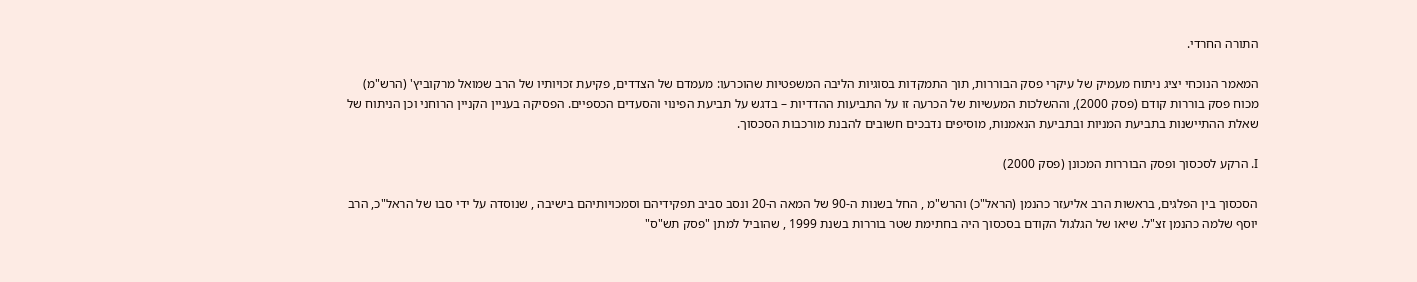התורה החרדי.

המאמר הנוכחי יציג ניתוח מעמיק של עיקרי פסק הבוררות, תוך התמקדות בסוגיות הליבה המשפטיות שהוכרעו: מעמדם של הצדדים, פקיעת זכויותיו של הרב שמואל מרקוביץ' (הרש"מ) מכוח פסק בוררות קודם (פסק 2000), וההשלכות המעשיות של הכרעה זו על התביעות ההדדיות – בדגש על תביעת הפינוי והסעדים הכספיים. הפסיקה בעניין הקניין הרוחני וכן הניתוח של שאלת ההתיישנות בתביעת המניות ובתביעת הנאמנות, מוסיפים נדבכים חשובים להבנת מורכבות הסכסוך.

I. הרקע לסכסוך ופסק הבוררות המכונן (פסק 2000)

הסכסוך בין הפלגים, בראשות הרב אליעזר כהנמן (הראל"כ) והרש"מ , החל בשנות ה-90 של המאה ה-20 ונסב סביב תפקידיהם וסמכויותיהם בישיבה , שנוסדה על ידי סבו של הראל"כ, הרב יוסף שלמה כהנמן זצ"ל. שיאו של הגלגול הקודם בסכסוך היה בחתימת שטר בוררות בשנת 1999 , שהוביל למתן "פסק תש"ס"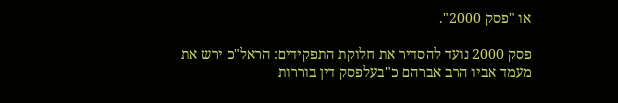או "פסק 2000".

פסק 2000 נועד להסדיר את חלוקת התפקידים: הראל"כ ירש את מעמד אביו הרב אברהם כ"בעלפסק דין בוררות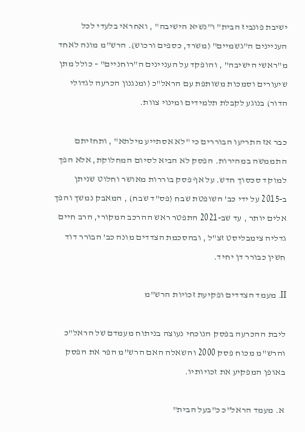ישיבת פונביז הבית" ו"נשיא הישיבה" , ואחראי בלעדי לכל העניינים ה"גשמיים" (משרד, כספים ורכוש). הרש"מ מונה לאחד מ"ראשי הישיבה" , והופקד על העניינים ה"רוחניים" – כולל מתן שיעורים וסמכות משותפת עם הראל"כ (ומנגנון הכרעה לגדולי הדור) בנוגע לקבלת תלמידים ומינוי צוות.

כבר אז התריעו הבוררים כי "לא אסתייע מילתא" , ותחזיתם התממשה במהירות. הפסק לא הביא לסיום המחלוקת, אלא הפך למוקד סכסוך חדש. על אף פסק בוררות מאושר וחלוט שניתן ב-2015 על ידי כב' השופטת שבח (פס"ד שבח) , המאבק נמשך והפך אלים יותר , עד שב-2021 התפטר ראש ההרכב המקורי, הרב חיים גדליה צימבליסט זצ"ל , ובהסכמת הצדדים מונה כב' הבורר דוד חשין כבורר דן יחיד.

II. מעמד הצדדים ופקיעת זכויות הרש"מ

ליבת ההכרעה בפסק הנוכחי נעוצה בניתוח מעמדם של הראל"כ והרש"מ מכוח פסק 2000 והשאלה האם הרש"מ הפר את הפסק באופן המפקיע את זכויותיו.

א. מעמד הראל"כ כ"בעל הבית"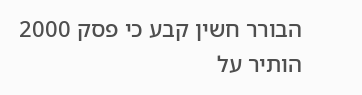הבורר חשין קבע כי פסק 2000 הותיר על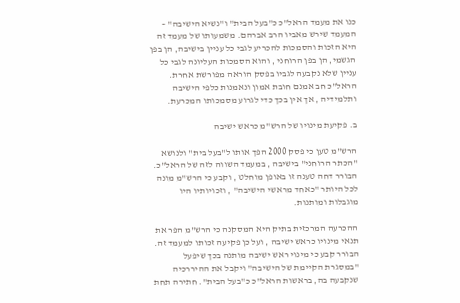כנו את מעמד הראל"כ כ"בעל הבית" ו"נשיא הישיבה" – המעמד שירש מאביו הרב אברהם. משמעותו של מעמד זה היא הזכות והסמכות להכריע לגבי כל עניין בישיבה, הן בפן הגשמי, הן בפן הרוחני , והוא הסמכות העליונה לגבי כל עניין שלא נקבעה לגביו בפסק הוראה מפורשת אחרת. הראל"כ חב אמנם חובת אמון ונאמנות כלפי הישיבה ותלמידיה , אך אין בכך כדי לגרוע מסמכותו המכרעת.

ב. פקיעת מינויו של הרש"מ כראש ישיבה

הרש"מ טען כי פסק 2000 הפך אותו ל"בעל בית" ולנושא "הכתר הרוחני" בישיבה , במעמד השווה לזה של הראל"כ. הבורר דחה טענה זו באופן מוחלט , וקבע כי הרש"מ מונה לכל היותר "כאחד מראשי הישיבה" , וזכויותיו היו מוגבלות ומותנות.

ההכרעה המרכזית בתיק היא המסקנה כי הרש"מ הפר את תנאי מינויו כראש ישיבה , ועל כן פקיעה זכותו למעמד זה. הבורר קבע כי מינוי ראש ישיבה מותנה בכך שיפעל "במסגרת הקיימת של הישיבה" ויקבל את ההיררכיה שנקבעה בה, בראשות הראל"כ כ"בעל הבית". חתירה תחת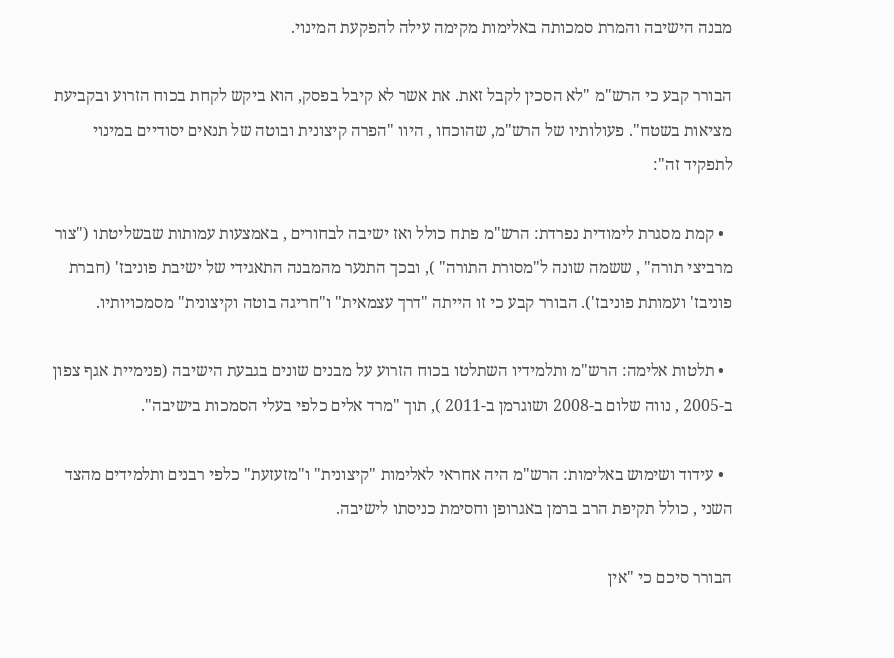מבנה הישיבה והמרת סמכותה באלימות מקימה עילה להפקעת המינוי.

הבורר קבע כי הרש"מ "לא הסכין לקבל זאת. את אשר לא קיבל בפסק, הוא ביקש לקחת בכוח הזרוע ובקביעת מציאות בשטח". פעולותיו של הרש"מ, שהוכחו , היוו "הפרה קיצונית ובוטה של תנאים יסודיים במינוי לתפקיד זה":

  • קמת מסגרת לימודית נפרדת: הרש"מ פתח כולל ואז ישיבה לבחורים , באמצעות עמותות שבשליטתו ("צור מרביצי תורה" , ששמה שונה ל"מסורת התורה" ), ובכך התנער מהמבנה התאגידי של ישיבת פוניבז' (חברת פוניבז' ועמותת פוניבז'). הבורר קבע כי זו הייתה "דרך עצמאית" ו"חריגה בוטה וקיצונית" מסמכויותיו.

  • תלטות אלימה: הרש"מ ותלמידיו השתלטו בכוח הזרוע על מבנים שונים בגבעת הישיבה (פנימיית אגף צפון ב-2005 , נווה שלום ב-2008 ושוגרמן ב-2011 ), תוך "מרד אלים כלפי בעלי הסמכות בישיבה".

  • עידוד ושימוש באלימות: הרש"מ היה אחראי לאלימות "קיצונית" ו"מזעזעת" כלפי רבנים ותלמידים מהצד השני , כולל תקיפת הרב ברמן באגרופן וחסימת כניסתו לישיבה.

הבורר סיכם כי "אין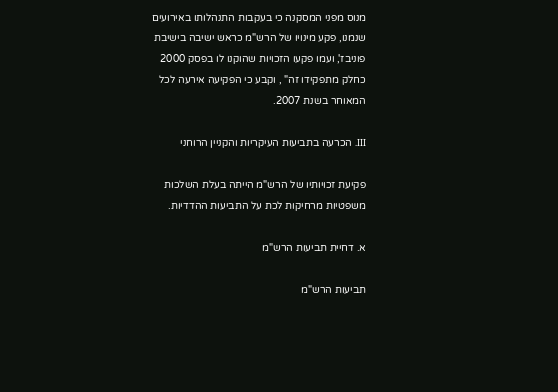מנוס מפני המסקנה כי בעקבות התנהלותו באירועים שנמנו, פקע מינויו של הרש"מ כראש ישיבה בישיבת פוניבז', ועמו פקעו הזכויות שהוקנו לו בפסק 2000 כחלק מתפקידו זה" , וקבע כי הפקיעה אירעה לכל המאוחר בשנת 2007.

III. הכרעה בתביעות העיקריות והקניין הרוחני

פקיעת זכויותיו של הרש"מ הייתה בעלת השלכות משפטיות מרחיקות לכת על התביעות ההדדיות.

א. דחיית תביעות הרש"מ

תביעות הרש"מ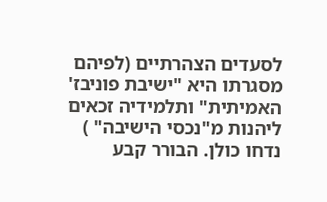לסעדים הצהרתיים (לפיהם מסגרתו היא "ישיבת פוניבז' האמיתית" ותלמידיה זכאים ליהנות מ"נכסי הישיבה" ) נדחו כולן. הבורר קבע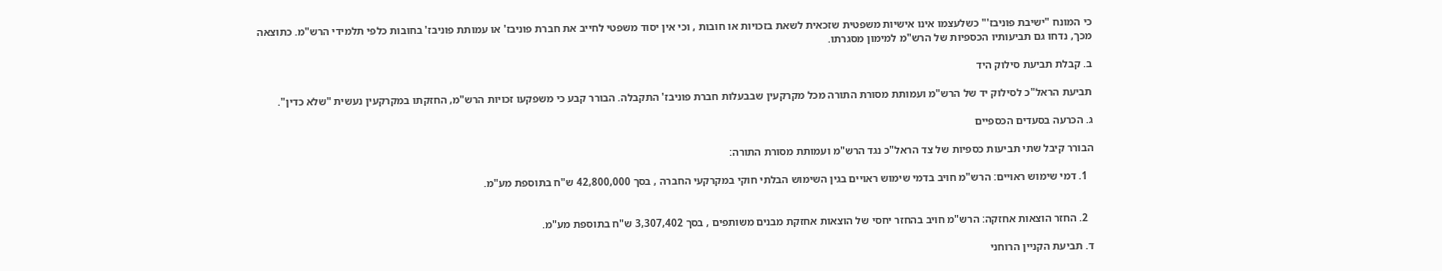כי המונח "ישיבת פוניבז'" כשלעצמו אינו אישיות משפטית שזכאית לשאת בזכויות או חובות , וכי אין יסוד משפטי לחייב את חברת פוניבז' או עמותת פוניבז' בחובות כלפי תלמידי הרש"מ. כתוצאה מכך, נדחו גם תביעותיו הכספיות של הרש"מ למימון מסגרתו.

ב. קבלת תביעת סילוק היד

תביעת הראל"כ לסילוק יד של הרש"מ ועמותת מסורת התורה מכל מקרקעין שבבעלות חברת פוניבז' התקבלה. הבורר קבע כי משפקעו זכויות הרש"מ, החזקתו במקרקעין נעשית "שלא כדין".

ג. הכרעה בסעדים הכספיים

הבורר קיבל שתי תביעות כספיות של צד הראל"כ נגד הרש"מ ועמותת מסורת התורה:

  1. דמי שימוש ראויים: הרש"מ חויב בדמי שימוש ראויים בגין השימוש הבלתי חוקי במקרקעי החברה , בסך 42,800,000 ש"ח בתוספת מע"מ.


  2. החזר הוצאות אחזקה: הרש"מ חויב בהחזר יחסי של הוצאות אחזקת מבנים משותפים , בסך 3,307,402 ש"ח בתוספת מע"מ.

ד. תביעת הקניין הרוחני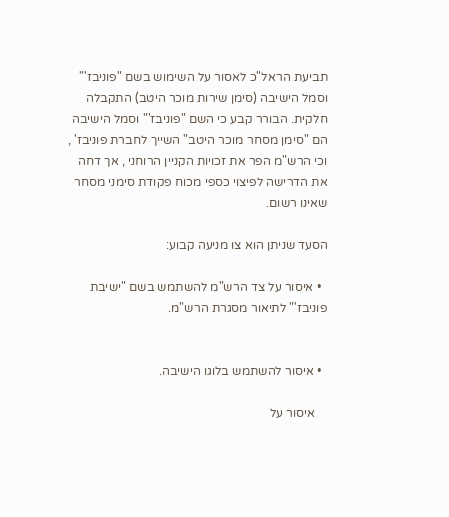תביעת הראל"כ לאסור על השימוש בשם "פוניבז'" וסמל הישיבה (סימן שירות מוכר היטב) התקבלה חלקית. הבורר קבע כי השם "פוניבז'" וסמל הישיבה הם "סימן מסחר מוכר היטב" השייך לחברת פוניבז' , וכי הרש"מ הפר את זכויות הקניין הרוחני , אך דחה את הדרישה לפיצוי כספי מכוח פקודת סימני מסחר שאינו רשום.

הסעד שניתן הוא צו מניעה קבוע:

  • איסור על צד הרש"מ להשתמש בשם "ישיבת פוניבז'" לתיאור מסגרת הרש"מ.


  • איסור להשתמש בלוגו הישיבה.

    איסור על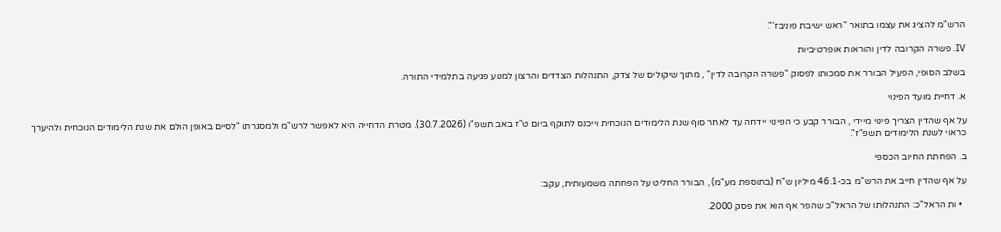הרש"מ להציג את עצמו בתואר "ראש ישיבת פוניבז'".

IV. פשרה הקרובה לדין והוראות אופרטיביות

בשלב הסופי, הפעיל הבורר את סמכותו לפסוק "פשרה הקרובה לדין" , מתוך שיקולים של צדק, התנהלות הצדדים והרצון למנוע פגיעה בתלמידי התורה.

א. דחיית מועד הפינוי

על אף שהדין הצריך פינוי מיידי , הבורר קבע כי הפינוי יידחה עד לאחר סוף שנת הלימודים הנוכחית וייכנס לתוקף ביום ט"ז באב תשפ"ו (30.7.2026). מטרת הדחייה היא לאפשר לרש"מ ולמסגרתו "לסיים באופן הולם את שנת הלימודים הנוכחית ולהיערך כראוי לשנת הלימודים תשפ"ז".

ב. הפחתת החיוב הכספי

על אף שהדין חייב את הרש"מ בכ-46.1 מיליון ש"ח (בתוספת מע"מ) , הבורר החליט על הפחתה משמעותית, עקב:

  • ות הראל"כ: התנהלותו של הראל"כ שהפר אף הוא את פסק 2000.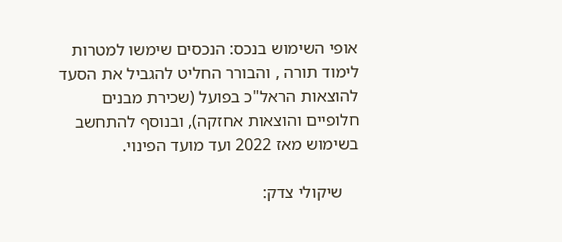אופי השימוש בנכס: הנכסים שימשו למטרות לימוד תורה , והבורר החליט להגביל את הסעד להוצאות הראל"כ בפועל (שכירת מבנים חלופיים והוצאות אחזקה), ובנוסף להתחשב בשימוש מאז 2022 ועד מועד הפינוי.

    שיקולי צדק: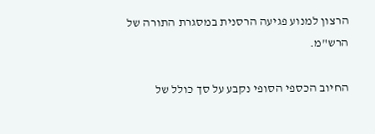הרצון למנוע פגיעה הרסנית במסגרת התורה של הרש"מ.

החיוב הכספי הסופי נקבע על סך כולל של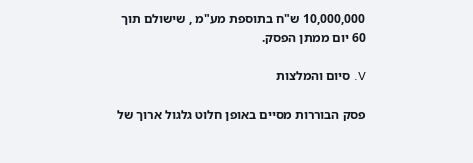10,000,000 ש"ח בתוספת מע"מ , שישולם תוך 60 יום ממתן הפסק.

V. סיום והמלצות

פסק הבוררות מסיים באופן חלוט גלגול ארוך של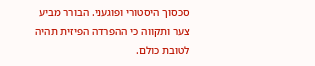סכסוך היסטורי ופוגעני. הבורר מביע צער ותקווה כי ההפרדה הפיזית תהיה לטובת כולם.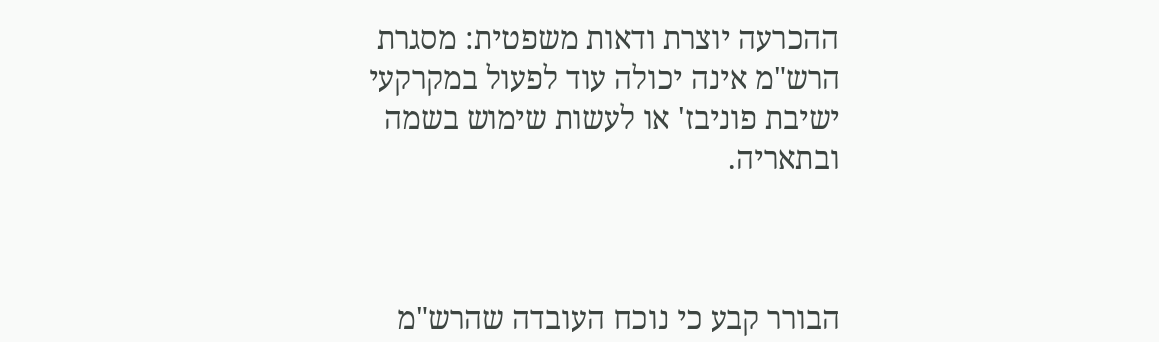ההכרעה יוצרת ודאות משפטית: מסגרת הרש"מ אינה יכולה עוד לפעול במקרקעי ישיבת פוניבז' או לעשות שימוש בשמה ובתאריה.



הבורר קבע כי נוכח העובדה שהרש"מ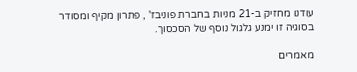עודנו מחזיק ב-21 מניות בחברת פוניבז' , פתרון מקיף ומסודר בסוגיה זו ימנע גלגול נוסף של הסכסוך.

מאמרים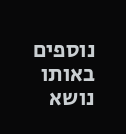נוספים באותו נושא